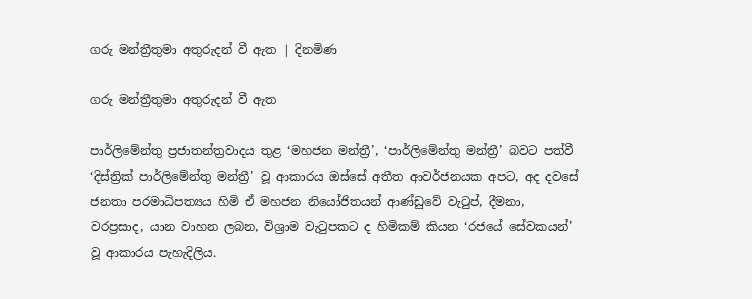ගරු මන්ත්‍රීතුමා අතුරුදන් වී ඇත | දිනමිණ

ගරු මන්ත්‍රීතුමා අතුරුදන් වී ඇත

පාර්ලිමේන්තු ප්‍රජාතන්ත්‍රවාදය තුළ ‘මහජන මන්ත්‍රී’, ‘පාර්ලිමේන්තු මන්ත්‍රී’ බවට පත්වී ‘දිස්ත්‍රික් පාර්ලිමේන්තු මන්ත්‍රී’ වූ ආකාරය ඔස්සේ අතීත ආවර්ජනයක අපට, අද දවසේ ජනතා පරමාධිපත්‍යය හිමි ඒ මහජන නියෝජිතයන් ආණ්ඩුවේ වැටුප්, දීමනා, වරප්‍රසාද, යාන වාහන ලබන, විශ්‍රාම වැටුපකට ද හිමිකම් කියන ‘රජයේ සේවකයන්’ වූ ආකාරය පැහැදිලිය.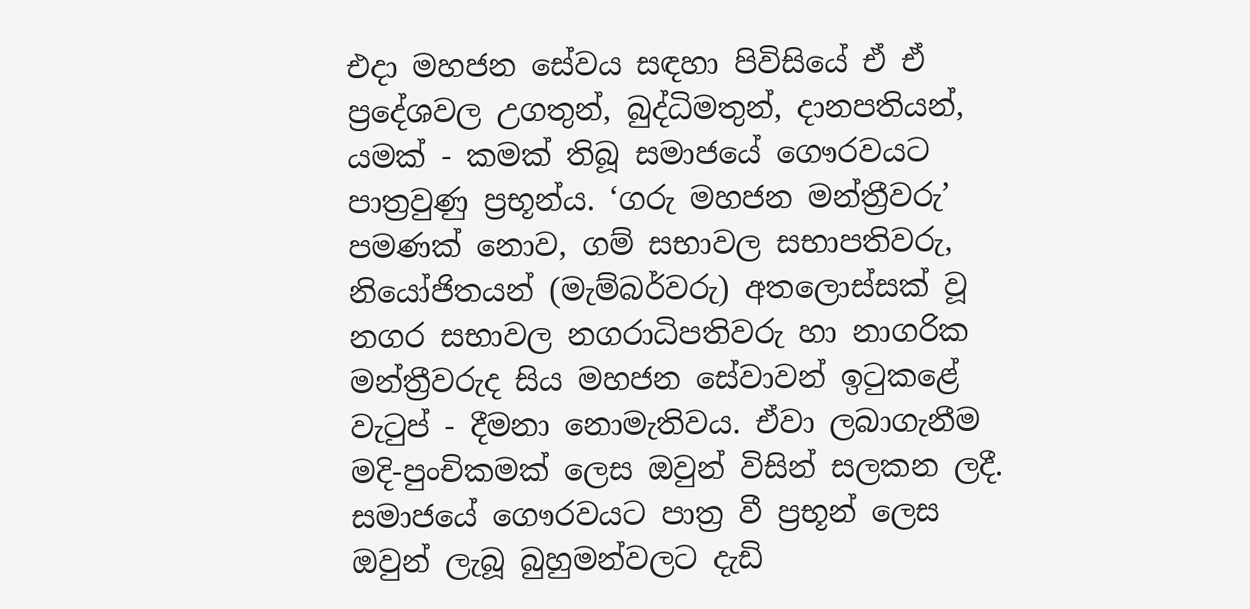එදා මහජන සේවය සඳහා පිවිසියේ ඒ ඒ ප්‍රදේශවල උගතුන්, බුද්ධිමතුන්, දානපතියන්, යමක් - කමක් තිබූ සමාජයේ ගෞරවයට පාත්‍රවුණු ප්‍රභූන්ය. ‘ගරු මහජන මන්ත්‍රීවරු’ පමණක් නොව, ගම් සභාවල සභාපතිවරු, නියෝජිතයන් (මැම්බර්වරු) අතලොස්සක් වූ නගර සභාවල නගරාධිපතිවරු හා නාගරික මන්ත්‍රීවරුද සිය මහජන සේවාවන් ඉටුකළේ වැටුප් - දීමනා නොමැතිවය. ඒවා ලබාගැනීම මදි-පුංචිකමක් ලෙස ඔවුන් විසින් සලකන ලදී. සමාජයේ ගෞරවයට පාත්‍ර වී ප්‍රභූන් ලෙස ඔවුන් ලැබූ බුහුමන්වලට දැඩි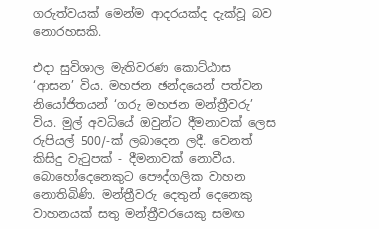ගරුත්වයක් මෙන්ම ආදරයක්ද දැක්වූ බව නොරහසකි.

එදා සුවිශාල මැතිවරණ කොට්ඨාස ‘ආසන’ විය. මහජන ඡන්දයෙන් පත්වන නියෝජිතයන් ‘ගරු මහජන මන්ත්‍රීවරු’ විය. මුල් අවධියේ ඔවුන්ට දීමනාවක් ලෙස රුපියල් 500/-ක් ලබාදෙන ලදී. වෙනත් කිසිදු වැටුපක් - දීමනාවක් නොවීය. බොහෝදෙනෙකුට පෞද්ගලික වාහන නොතිබිණි. මන්ත්‍රීවරු දෙතුන් දෙනෙකු වාහනයක් සතු මන්ත්‍රීවරයෙකු සමඟ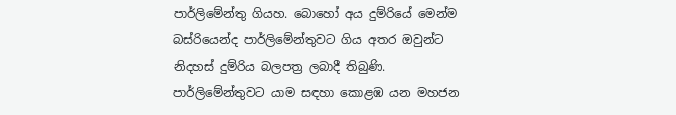පාර්ලිමේන්තු ගියහ. බොහෝ අය දුම්රියේ මෙන්ම බස්රියෙන්ද පාර්ලිමේන්තුවට ගිය අතර ඔවුන්ට නිදහස් දුම්රිය බලපත්‍ර ලබාදී තිබුණි. පාර්ලිමේන්තුවට යාම සඳහා කොළඹ යන මහජන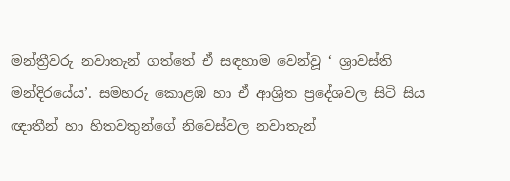මන්ත්‍රීවරු නවාතැන් ගත්තේ ඒ සඳහාම වෙන්වූ ‘ ශ්‍රාවස්ති මන්දිරයේය’. සමහරු කොළඹ හා ඒ ආශ්‍රිත ප්‍රදේශවල සිටි සිය ඥාතීන් හා හිතවතුන්ගේ නිවෙස්වල නවාතැන්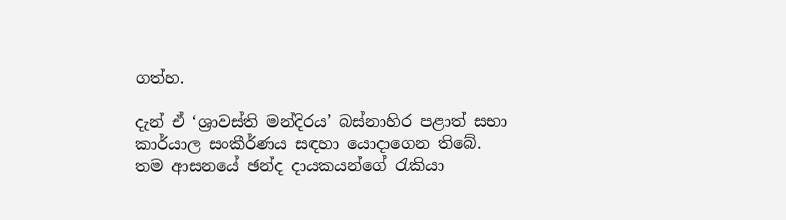ගත්හ.

දැන් ඒ ‘ශ්‍රාවස්ති මන්දිරය’ බස්නාහිර පළාත් සභා කාර්යාල සංකීර්ණය සඳහා යොදාගෙන තිබේ. තම ආසනයේ ඡන්ද දායකයන්ගේ රැකියා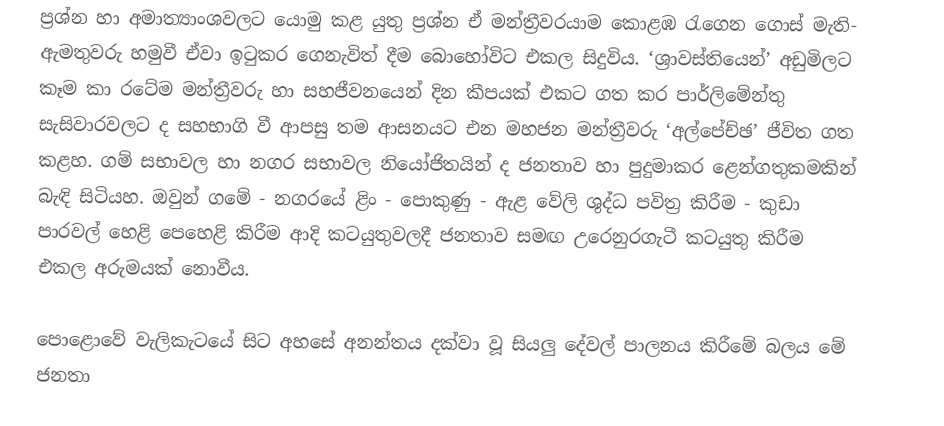ප්‍රශ්න හා අමාත්‍යාංශවලට යොමු කළ යුතු ප්‍රශ්න ඒ මන්ත්‍රීවරයාම කොළඹ රැගෙන ගොස් මැති-ඇමතුවරු හමුවී ඒවා ඉටුකර ගෙනැවිත් දීම බො‍හෝවිට එකල සිදුවිය. ‘ශ්‍රාවස්තියෙන්’ අඩුමිල‍ට කෑම කා රටේම මන්ත්‍රීවරු හා සහජීවනයෙන් දින කීපයක් එකට ගත කර පාර්ලිමේන්තු සැසිවාරවලට ද සහභාගි වී ආපසු තම ආසනයට එන මහජන මන්ත්‍රීවරු ‘අල්පේච්ඡ’ ජීවිත ගත කළහ. ගම් සභාවල හා නගර සභාවල නියෝජිතයින් ද ජනතාව හා පුදුමාකර ළෙන්ගතුකමකින් බැඳි සිටියහ. ඔවුන් ගමේ - නගරයේ ළිං - පොකුණු - ඇළ වේලි ශුද්ධ පවිත්‍ර කිරීම - කුඩා පාරවල් හෙළි පෙහෙළි කිරීම ආදි කටයුතුවලදී ජනතාව සමඟ උරෙනුරගැටී කටයුතු කිරීම එකල අරුමයක් නොවීය.

පොළොවේ වැලිකැටයේ සිට අහසේ අනන්තය දක්වා වූ සියලු දේවල් පාලනය කිරීමේ බලය මේ ජනතා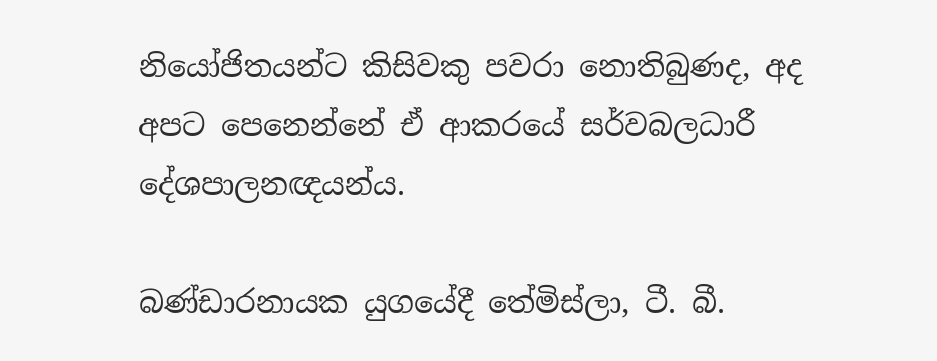නියෝජිතයන්ට කිසිවකු පවරා නොතිබුණද, අද අපට පෙනෙන්නේ ඒ ආකරයේ සර්වබලධාරී දේශපාලනඥයන්ය.

බණ්ඩාරනායක යුගයේදී තේමිස්ලා, ටී. බී.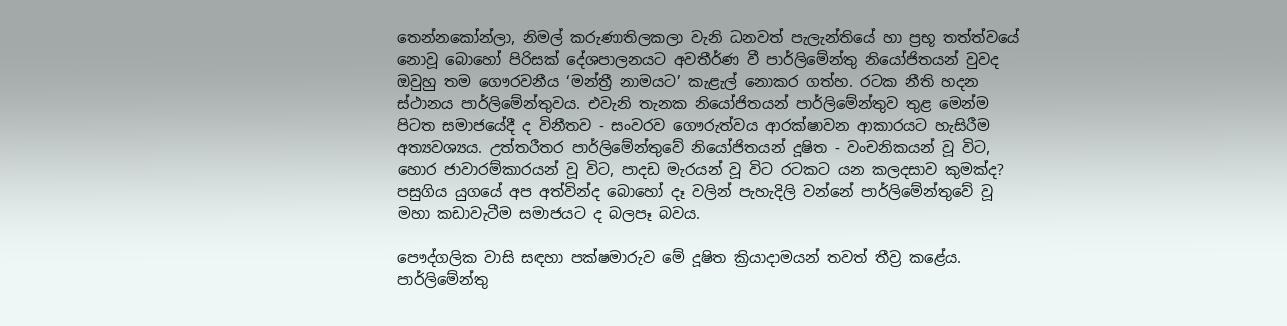තෙන්නකෝන්ලා, නිමල් කරුණාතිලකලා වැනි ධනවත් පැලැන්තියේ හා ප්‍රභූ තත්ත්වයේ නොවූ බොහෝ පිරිසක් දේශපාලනයට අවතීර්ණ වී පාර්ලිමේන්තු නියෝජිතයන් වුවද ඔවුහු තම ගෞරවනීය ‘මන්ත්‍රී නාමයට’ කැළැල් නොකර ගත්හ. රටක නීති හදන ස්ථානය පාර්ලිමේන්තුවය. එවැනි තැනක නියෝජිතයන් පාර්ලිමේන්තුව තුළ මෙන්ම පිටත සමාජයේදී ද විනීතව - සංවරව ගෞරුත්වය ආරක්ෂාවන ආකාරයට හැසිරීම අත්‍යවශ්‍යය. උත්තරීතර පාර්ලිමේන්තුවේ නියෝජිතයන් දූෂිත - වංචනිකයන් වූ විට, හොර ජාවාරම්කාරයන් වූ විට, පාදඩ මැරයන් වූ විට රටකට යන කලදසාව කුමක්ද? පසුගිය යුගයේ අප අත්වින්ද බොහෝ දෑ වලින් පැහැදිලි වන්නේ පාර්ලිමේන්තුවේ වූ මහා කඩාවැටීම සමාජයට ද බලපෑ බවය.

පෞද්ගලික වාසි සඳහා පක්ෂමාරුව මේ දූෂිත ක්‍රියාදාමයන් තවත් තීව්‍ර කළේය. පාර්ලිමේන්තු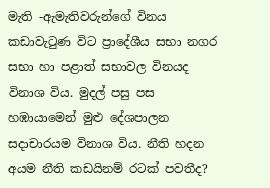මැති -ඇමැතිවරුන්ගේ විනය කඩාවැටුණ විට ප්‍රාදේශීය සභා නගර සභා හා පළාත් සභාවල විනයද විනාශ විය. මුදල් පසු පස හඹායාමෙන් මුළු දේශපාලන සදාචාරයම විනාශ විය. නීති හදන අයම නීති කඩයිනම් රටක් පවතීද?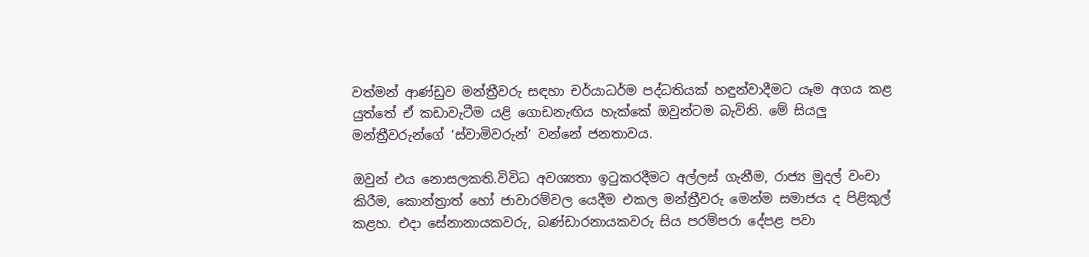වත්මන් ආණ්ඩුව මන්ත්‍රීවරු සඳහා චර්යාධර්ම පද්ධතියක් හඳුන්වාදීමට යෑම අගය කළ යුත්තේ ඒ කඩාවැටීම යළි ගොඩනැඟිය හැක්කේ ඔවුන්ටම බැවිනි. මේ සියලු මන්ත්‍රීවරුන්ගේ ‘ස්වාමිවරුන්’ වන්නේ ජනතාවය.

ඔවුන් එය නොසලකති.විවිධ අවශ්‍යතා ඉටුකරදීමට අල්ලස් ගැනීම, රාජ්‍ය මුදල් වංචා කිරීම, කොන්ත්‍රාත් හෝ ජාවාරම්වල යෙදීම එකල මන්ත්‍රීවරු මෙන්ම සමාජය ද පිළිකුල් කළහ. එදා සේනානායකවරු, බණ්ඩාරනායකවරු සිය පරම්පරා දේපළ පවා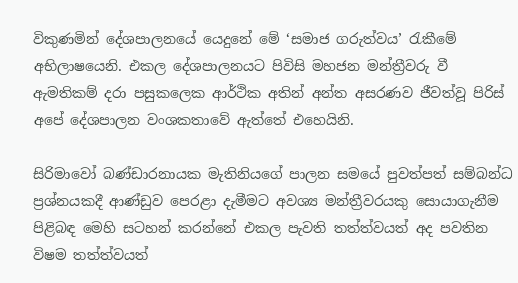විකුණමින් දේශපාලනයේ යෙදුනේ මේ ‘සමාජ ගරුත්වය’ රැකීමේ අභිලාෂයෙනි. එකල දේශපාලනයට පිවිසි මහජන මන්ත්‍රීවරු වී ඇමතිකම් දරා පසුකලෙක ආර්ථික අතින් අන්ත අසරණව ජීවත්වූ පිරිස් අපේ දේශපාලන වංශකතාවේ ඇත්තේ එහෙයිනි.

සිරිමාවෝ බණ්ඩාරනායක මැතිනියගේ පාලන සමයේ පුවත්පත් සම්බන්ධ ප්‍රශ්නයකදී ආණ්ඩුව පෙරළා දැමීමට අවශ්‍ය මන්ත්‍රීවරයකු සොයාගැනීම පිළිබඳ මෙහි සටහන් කරන්නේ එකල පැවති තත්ත්වයත් අද පවතින විෂම තත්ත්වයත්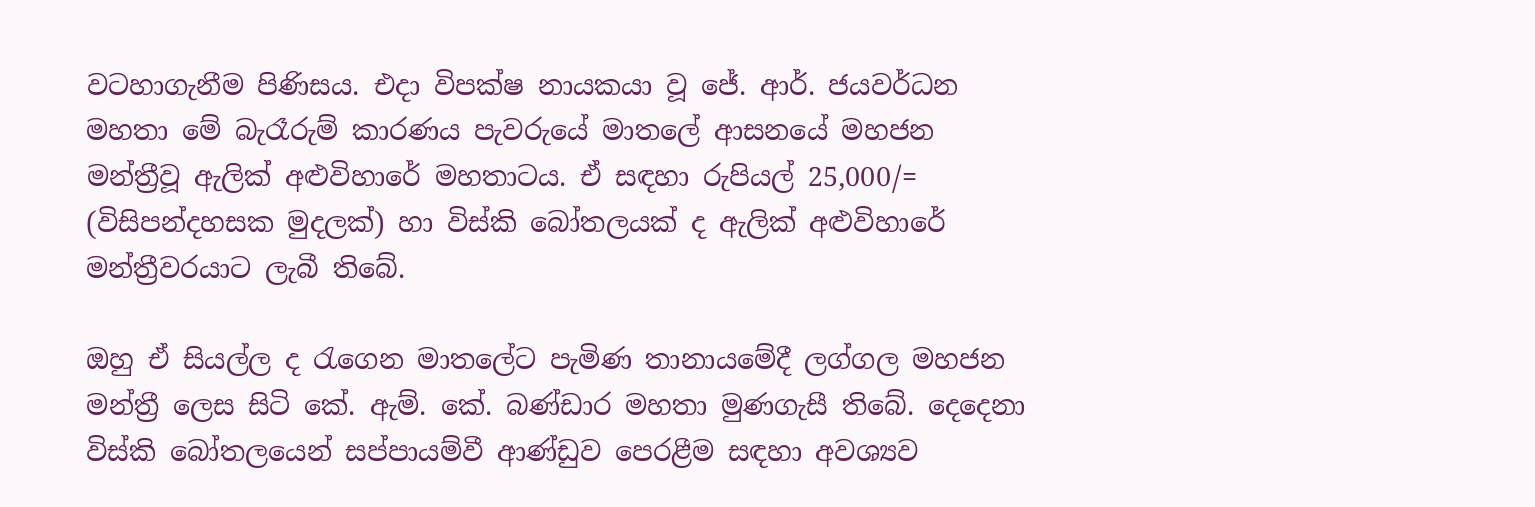වටහාගැනීම පිණිසය. එදා විපක්ෂ නායකයා වූ ජේ. ආර්. ජයවර්ධන මහතා මේ බැරෑරුම් කාරණය පැවරුයේ මාතලේ ආසනයේ මහජන මන්ත්‍රීවූ ඇලික් අළුවිහාරේ මහතාටය. ඒ සඳහා රුපියල් 25,000/= (විසිපන්දහසක මුදලක්) හා විස්කි බෝතලයක් ද ඇලික් අළුවිහාරේ මන්ත්‍රීවරයාට ලැබී තිබේ.

ඔහු ඒ සියල්ල ද රැගෙන මාතලේට පැමිණ තානායමේදී ලග්ගල මහජන මන්ත්‍රී ලෙස සිටි කේ. ඇම්. කේ. බණ්ඩාර මහතා මුණගැසී තිබේ. දෙදෙනා විස්කි බෝතලයෙන් සප්පායම්වී ආණ්ඩුව පෙරළීම සඳහා අවශ්‍යව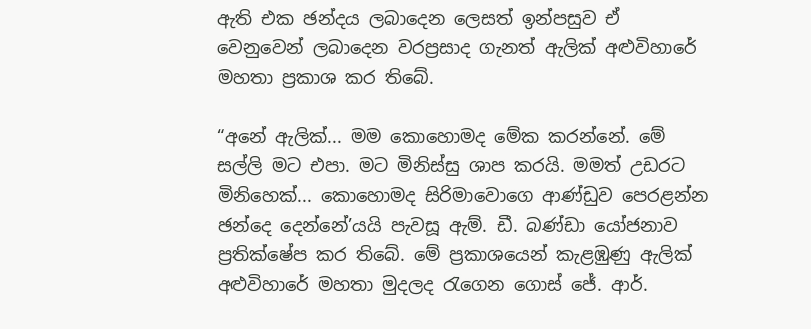ඇති එක ඡන්දය ලබාදෙන ලෙසත් ඉන්පසුව ඒ වෙනුවෙන් ලබාදෙන වරප්‍රසාද ගැනත් ඇලික් අළුවිහාරේ මහතා ප්‍රකාශ කර තිබේ.

“අනේ ඇලික්... මම කොහොමද මේක කරන්නේ. මේ සල්ලි මට එපා. මට මිනිස්සු ශාප කරයි. මමත් උඩරට මිනිහෙක්... කොහොමද සිරිමාවොගෙ ආණ්ඩුව පෙරළන්න ඡන්දෙ දෙන්නේ’යයි පැවසූ ඇම්. ඩී. බණ්ඩා යෝජනාව ප්‍රතික්ෂේප කර තිබේ. මේ ප්‍රකාශයෙන් කැළඹුණු ඇලික් අළුවිහාරේ මහතා මුදලද රැගෙන ගොස් ජේ. ආර්.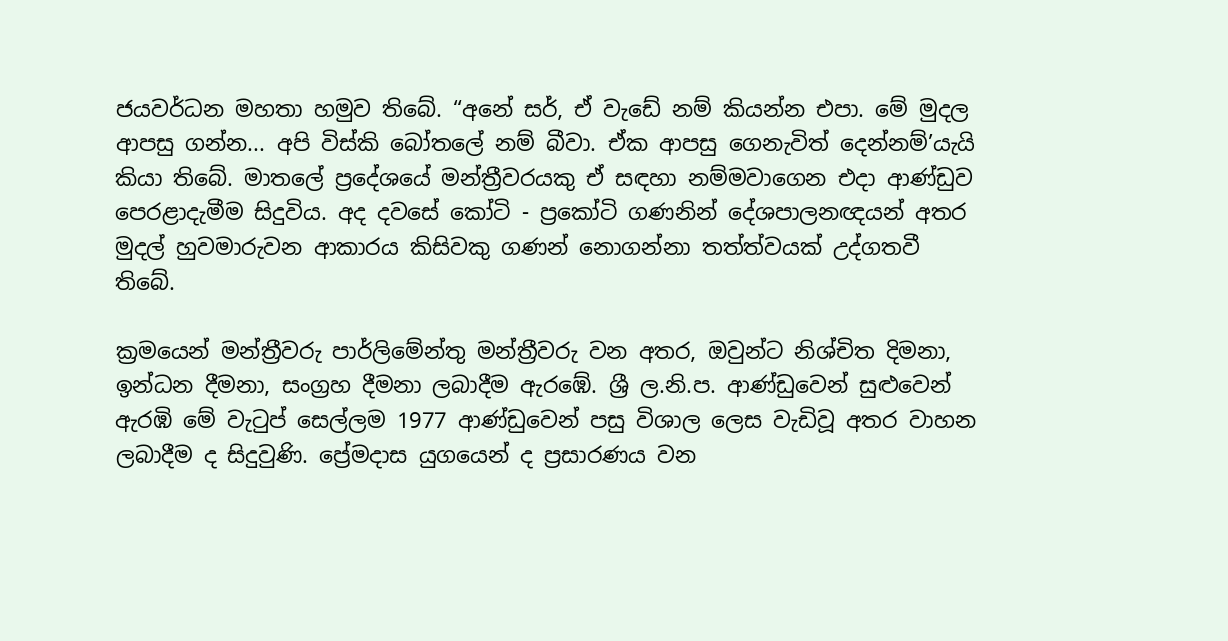ජයවර්ධන මහතා හමුව තිබේ. “අනේ සර්, ඒ වැඩේ නම් කියන්න එපා. මේ මුදල ආපසු ගන්න... අපි විස්කි බෝතලේ නම් බීවා. ඒක ආපසු ගෙනැවිත් දෙන්නම්’යැයි කියා තිබේ. මාතලේ ප්‍රදේශයේ මන්ත්‍රීවරයකු ඒ සඳහා නම්මවාගෙන එදා ආණ්ඩුව පෙරළාදැමීම සිදුවිය. අද දවසේ කෝටි - ප්‍රකෝටි ගණනින් දේශපාලනඥයන් අතර මුදල් හුවමාරුවන ආකාරය කිසිවකු ගණන් නොගන්නා තත්ත්වයක් උද්ගතවී තිබේ.

ක්‍රමයෙන් මන්ත්‍රීවරු පාර්ලිමේන්තු මන්ත්‍රීවරු වන අතර, ඔවුන්ට නිශ්චිත දිමනා, ඉන්ධන දීමනා, සංග්‍රහ දීමනා ලබාදීම ඇරඹේ. ශ්‍රී ල.නි.ප. ආණ්ඩුවෙන් සුළුවෙන් ඇරඹි මේ වැටුප් සෙල්ලම 1977 ආණ්ඩුවෙන් පසු විශාල ලෙස වැඩිවූ අතර වාහන ලබාදීම ද සිදුවුණි. ප්‍රේමදාස යුගයෙන් ද ප්‍රසාරණය වන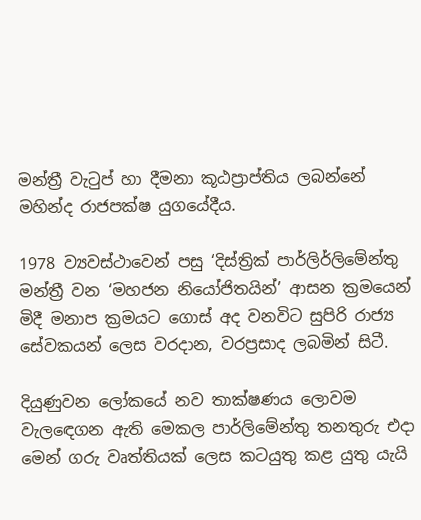මන්ත්‍රී වැටුප් හා දීමනා කූඨප්‍රාප්තිය ලබන්නේ මහින්ද රාජපක්ෂ යුගයේදීය.

1978 ව්‍යවස්ථාවෙන් පසු ‘දිස්ත්‍රික් පාර්ලිර්ලිමේන්තු මන්ත්‍රී වන ‘මහජන නියෝජිතයින්’ ආසන ක්‍රමයෙන් මිදී මනාප ක්‍රමයට ගොස් අද වනවිට සුපිරි රාජ්‍ය සේවකයන්‍ ලෙස වරදාන, වරප්‍රසාද ලබමින් සිටී.

දියුණුවන ලෝකයේ නව තාක්ෂණය ලොවම වැලඳ‍ෙගන ඇති මෙකල පාර්ලිමේන්තු තනතුරු එදා මෙන් ගරු වෘත්තියක් ලෙස කටයුතු කළ යුතු යැයි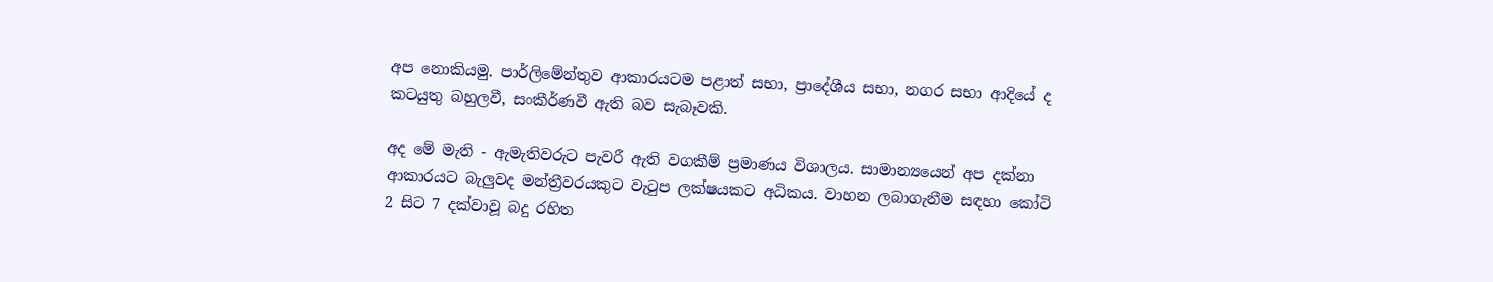අප නොකියමු. පාර්ලිමේන්තුව ආකාරයටම පළාත් සභා, ප්‍රාදේශීය සභා, නගර සභා ආදියේ ද කටයුතු බහුලවී, සංකීර්ණවී ඇති බව සැබෑවකි.

අද මේ මැති - ඇමැතිවරුට පැවරී ඇති වගකීම් ප්‍රමාණය විශාලය. සාමාන්‍යයෙන් අප දක්නා ආකාරයට බැලුවද මන්ත්‍රීවරයකුට වැටුප ලක්ෂයකට අධිකය. වාහන ලබාගැනීම සඳහා කෝටි 2 සිට 7 දක්වාවූ බදු රහිත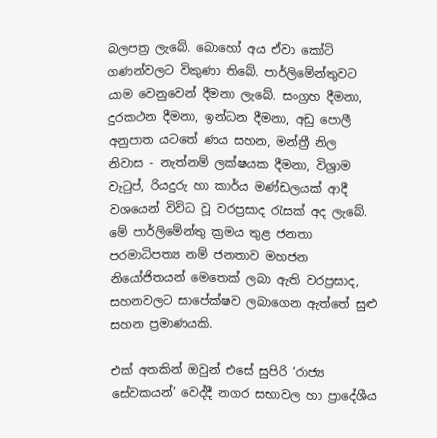බලපත්‍ර ලැබේ. බොහෝ අය ඒවා කෝටි ගණන්වලට විකුණා තිබේ. පාර්ලිමේන්තුවට යාම වෙනුවෙන් දීමනා ලැබේ. සංග්‍රහ දීමනා, දුරකථන දීමනා, ඉන්ධන දීමනා, අඩු පොලී අනුපාත යටතේ ණය සහන, මන්ත්‍රී නිල නිවාස - නැත්නම් ලක්ෂයක දීමනා, විශ්‍රාම වැටුප්, රියදුරු හා කාර්ය මණ්ඩලයක් ආදී වශයෙන් විවිධ වූ වරප්‍රසාද රැසක් අද ලැබේ. මේ පාර්ලිමේන්තු ක්‍රමය තුළ ජනතා පරමාධිපත්‍ය නම් ජනතාව මහජන නියෝජිතයන් මෙතෙක් ලබා ඇති වරප්‍රසාද, සහනවලට සාපේක්ෂව ලබාගෙන ඇත්තේ සුළු සහන ප්‍රමාණයකි.

එක් අතකින් ඔවුන් එසේ සුපිරි ‘රාජ්‍ය සේවකයන්’ වෙද්දී නගර සභාවල හා ප්‍රාදේශීය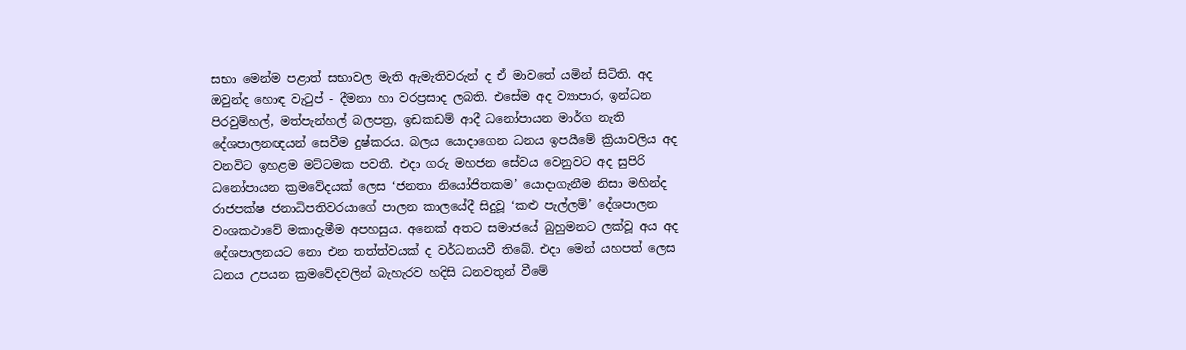සභා මෙන්ම පළාත් සභාවල මැති ඇමැතිවරුන් ද ඒ මාවතේ යමින් සිටිති. අද ඔවුන්ද හොඳ වැටුප් - දීමනා හා වරප්‍රසාද ලබති. එසේම අද ව්‍යාපාර, ඉන්ධන පිරවුම්හල්, මත්පැන්හල් බලපත්‍ර, ඉඩකඩම් ආදී ධනෝපායන මාර්ග නැති දේශපාලනඥයන් ‍සෙවීම දුෂ්කරය. බලය යොදාගෙන ධනය ඉපයීමේ ක්‍රියාවලිය අද වනවිට ඉහළම මට්ටමක පවතී. එදා ගරු මහජන සේවය වෙනුවට අද සුපිරි ධනෝපායන ක්‍රමවේදයක් ලෙස ‘ජනතා නියෝජිතකම’ යොදාගැනීම නිසා මහින්ද රාජපක්ෂ ජනාධිපතිවරයාගේ පාලන කාලයේදී සිදුවූ ‘කළු පැල්ලම්’ දේශපාලන වංශකථාවේ මකාදැමීම අපහසුය. අනෙක් අතට සමාජයේ බුහුමනට ලක්වූ අය අද දේශපාලනයට නො එන තත්ත්වයක් ද වර්ධනයවී තිබේ. එදා මෙන් යහපත් ලෙස ධනය උපයන ක්‍රමවේදවලින් බැහැරව හදිසි ධනවතුන් වීමේ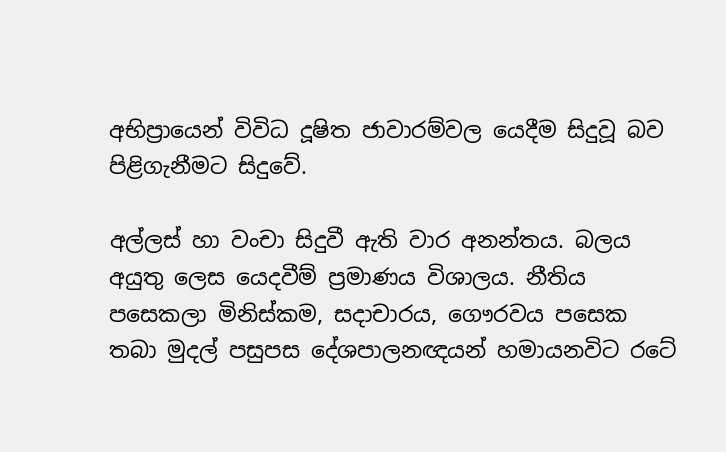අභිප්‍රායෙන් විවිධ දූෂිත ජාවාරම්වල යෙදීම සිදුවූ බව පිළිගැනීමට සිදුවේ.

අල්ලස් හා වංචා සිදුවී ඇති වාර අනන්තය. බලය අයුතු ලෙස යෙදවීම් ප්‍රමාණය විශාලය. නීතිය පසෙකලා මිනිස්කම, සදාචාරය, ගෞරවය පසෙක තබා මුදල් පසුපස දේශපාලනඥයන් හමායනවිට රටේ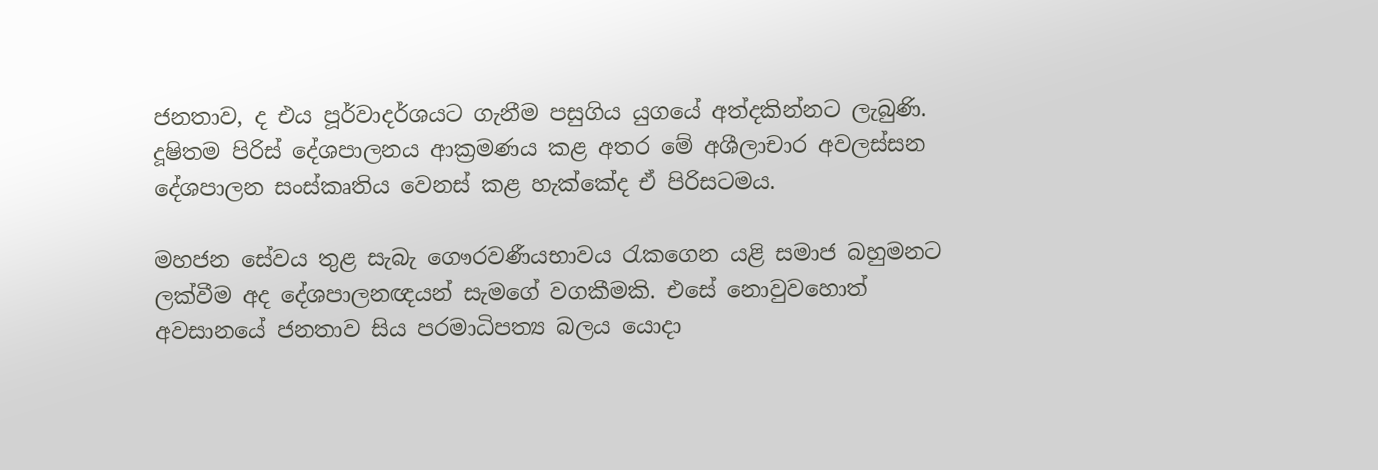ජනතාව, ද එය පූර්වාදර්ශයට ගැනීම පසුගිය යුගයේ අත්දකින්නට ලැබුණි. දූෂිතම පිරිස් දේශපාලනය ආක්‍රමණය කළ අතර මේ අශීලාචාර අවලස්සන දේශපාලන සංස්කෘතිය වෙනස් කළ හැක්කේද ඒ පිරිසටමය.

මහජන සේවය තුළ සැබැ ගෞරවණීයභාවය රැකගෙන යළි සමාජ බහුමනට ලක්වීම අද දේශපාලනඥයන් සැමගේ වගකීමකි. එසේ නොවුවහොත් අවසානයේ ජනතාව සිය පරමාධිපත්‍ය බලය යොදා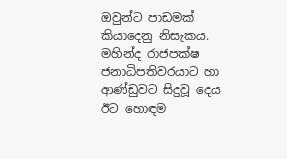ඔවුන්ට පාඩමක් කියාදෙනු නිසැකය. මහින්ද රාජපක්ෂ ජනාධිපතිවරයාට හා ආණ්ඩුවට සිදුවූ දෙය ඊට හොඳම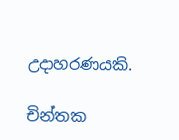උදාහරණයකි.

චින්තක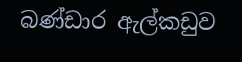බණ්ඩාර ඇල්කඩුව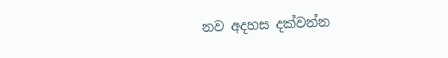නව අදහස දක්වන්න